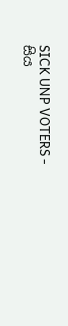SICK UNP VOTERS - සිය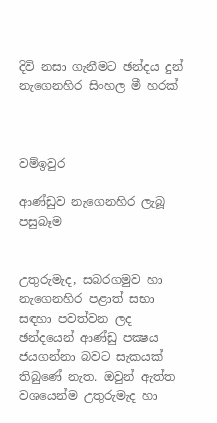දිවි නසා ගැනීමට ඡන්දය දුන් නැගෙනහිර සිංහල මී හරක්



වම්ඉවුර

ආණ්‌ඩුව නැගෙනහිර ලැබූ පසුබෑම


උතුරුමැද, සබරගමුව හා නැගෙනහිර පළාත් සභා සඳහා පවත්වන ලද ඡන්දයෙන් ආණ්‌ඩු පක්‍ෂය ජයගන්නා බවට සැකයක්‌ තිබුණේ නැත. ඔවුන් ඇත්ත වශයෙන්ම උතුරුමැද හා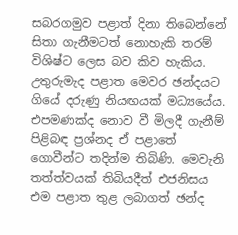සබරගමුව පළාත් දිනා තිබෙන්නේ සිතා ගැනීමටත් නොහැකි තරම් විශිෂ්ට ලෙස බව කිව හැකිය. උතුරුමැද පළාත මෙවර ඡන්දයට ගියේ දරුණු නියඟයක්‌ මධ්‍යයේය. එපමණක්‌ද නොව වී මිලදී ගැනීම් පිළිබඳ ප්‍රශ්නද ඒ පළාතේ ගොවීන්ට තදින්ම තිබිණි. මෙවැනි තත්ත්වයක්‌ තිබියදීත් එජනිසය එම පළාත තුළ ලබාගත් ඡන්ද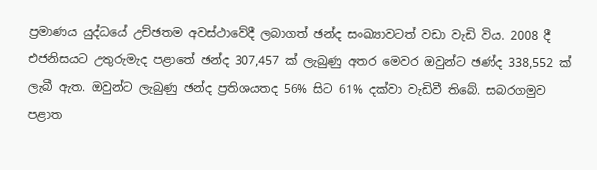ප්‍රමාණය යුද්ධයේ උච්ඡතම අවස්‌ථාවේදී ලබාගත් ඡන්ද සංඛ්‍යාවටත් වඩා වැඩි විය. 2008 දී එජනිසයට උතුරුමැද පළාතේ ඡන්ද 307,457 ක්‌ ලැබුණු අතර මෙවර ඔවුන්ට ඡණ්‌ද 338,552 ක්‌ ලැබී ඇත. ඔවුන්ට ලැබුණු ඡන්ද ප්‍රතිශයතද 56% සිට 61% දක්‌වා වැඩිවී තිබේ. සබරගමුව පළාත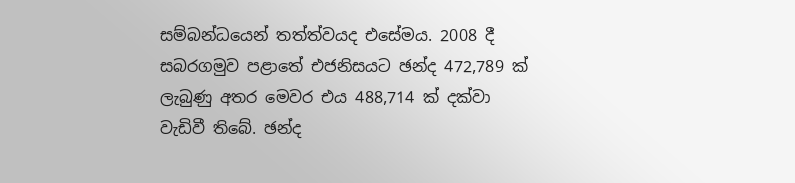සම්බන්ධයෙන් තත්ත්වයද එසේමය. 2008 දී සබරගමුව පළාතේ එජනිසයට ඡන්ද 472,789 ක්‌ ලැබුණු අතර මෙවර එය 488,714 ක්‌ දක්‌වා වැඩිවී තිබේ. ඡන්ද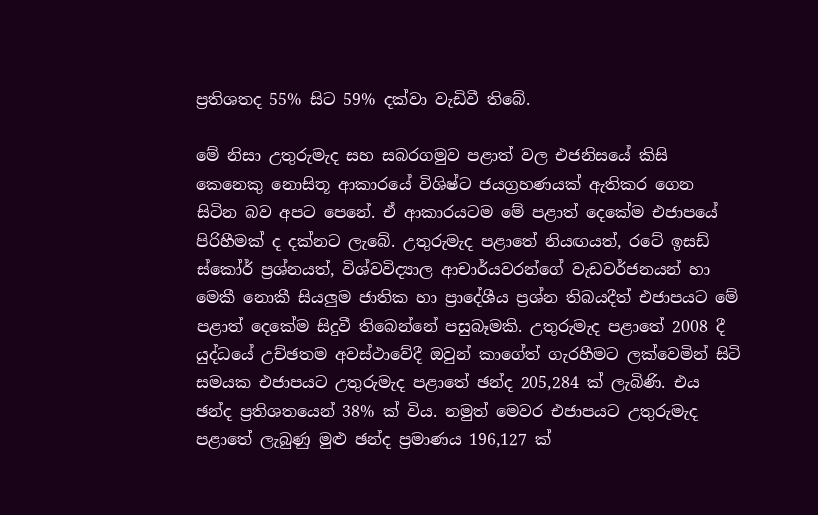ප්‍රතිශතද 55% සිට 59% දක්‌වා වැඩිවී තිබේ.

මේ නිසා උතුරුමැද සහ සබරගමුව පළාත් වල එජනිසයේ කිසි කෙනෙකු නොසිතූ ආකාරයේ විශිෂ්ට ජයග්‍රහණයක්‌ ඇතිකර ගෙන සිටින බව අපට පෙනේ. ඒ ආකාරයටම මේ පළාත් දෙකේම එජාපයේ පිරිහීමක්‌ ද දක්‌නට ලැබේ. උතුරුමැද පළාතේ නියඟයත්, රටේ ඉසඩ් ස්‌කෝර් ප්‍රශ්නයත්, විශ්වවිද්‍යාල ආචාර්යවරන්ගේ වැඩවර්ජනයන් හා මෙකී නොකී සියලුම ජාතික හා ප්‍රාදේශීය ප්‍රශ්න තිබයදීත් එජාපයට මේ පළාත් දෙකේම සිදුවී තිබෙන්නේ පසුබෑමකි. උතුරුමැද පළාතේ 2008 දී යුද්ධයේ උච්ඡතම අවස්‌ථාවේදී ඔවුන් කාගේත් ගැරහීමට ලක්‌වෙමින් සිටි සමයක එජාපයට උතුරුමැද පළාතේ ඡන්ද 205,284 ක්‌ ලැබිණි. එය ඡන්ද ප්‍රතිශතයෙන් 38% ක්‌ විය. නමුත් මෙවර එජාපයට උතුරුමැද පළාතේ ලැබුණු මුළු ඡන්ද ප්‍රමාණය 196,127 ක්‌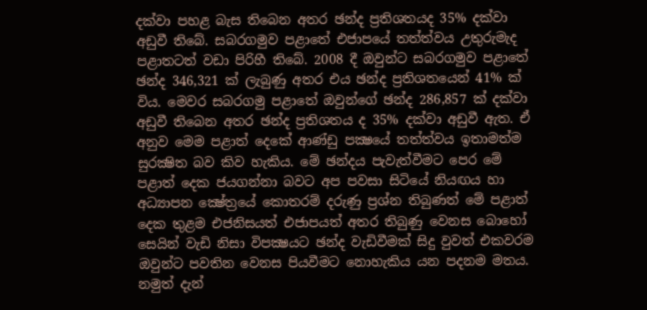දක්‌වා පහළ බැස තිබෙන අතර ඡන්ද ප්‍රතිශතයද 35% දක්‌වා අඩුවී තිබේ. සබරගමුව පළාතේ එජාපයේ තත්ත්වය උතුරුමැද පළාතටත් වඩා පිරිහී තිබේ. 2008 දී ඔවුන්ට සබරගමුව පළාතේ ඡන්ද 346,321 ක්‌ ලැබුණු අතර එය ඡන්ද ප්‍රතිශතයෙන් 41% ක්‌ විය. මෙවර සබරගමු පළාතේ ඔවුන්ගේ ඡන්ද 286,857 ක්‌ දක්‌වා අඩුවී තිබෙන අතර ඡන්ද ප්‍රතිශතය ද 35% දක්‌වා අඩුවී ඇත. ඒ අනුව මෙම පළාත් දෙකේ ආණ්‌ඩු පක්‍ෂයේ තත්ත්වය ඉතාමත්ම සුරක්‍ෂිත බව කිව හැකිය. මේ ඡන්දය පැවැත්වීමට පෙර මේ පළාත් දෙක ජයගන්නා බවට අප පවසා සිටියේ නියඟය හා අධ්‍යාපන ක්‍ෂේත්‍රයේ කොතරම් දරුණු ප්‍රශ්න තිබුණත් මේ පළාත් දෙක තුළම එජනිසයත් එජාපයත් අතර තිබුණු වෙනස බොහෝ සෙයින් වැඩි නිසා විපක්‍ෂයට ඡන්ද වැඩිවීමක්‌ සිදු වුවත් එකවරම ඔවුන්ට පවතින වෙනස පියවීමට නොහැකිය යන පදනම මතය. නමුත් දැන්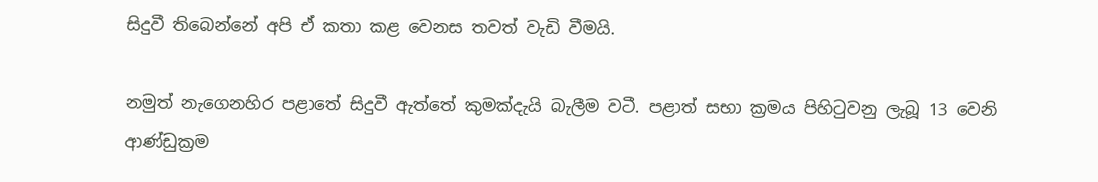සිදුවී තිබෙන්නේ අපි ඒ කතා කළ වෙනස තවත් වැඩි වීමයි.

නමුත් නැගෙනහිර පළාතේ සිදුවී ඇත්තේ කුමක්‌දැයි බැලීම වටී. පළාත් සභා ක්‍රමය පිහිටුවනු ලැබූ 13 වෙනි ආණ්‌ඩුක්‍රම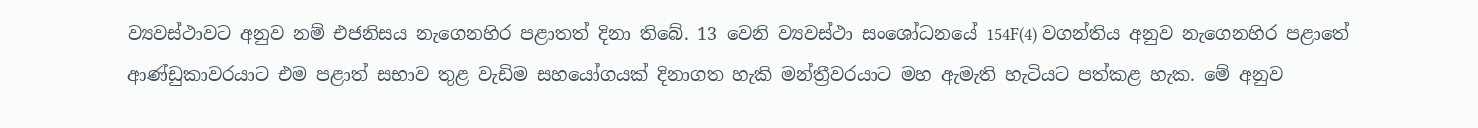ව්‍යවස්‌ථාවට අනුව නම් එජනිසය නැගෙනහිර පළාතත් දිනා තිබේ. 13 වෙනි ව්‍යවස්‌ථා සංශෝධනයේ 154F(4) වගන්තිය අනුව නැගෙනහිර පළාතේ ආණ්‌ඩුකාවරයාට එම පළාත් සභාව තුළ වැඩිම සහයෝගයක්‌ දිනාගත හැකි මන්ත්‍රීවරයාට මහ ඇමැති හැටියට පත්කළ හැක. මේ අනුව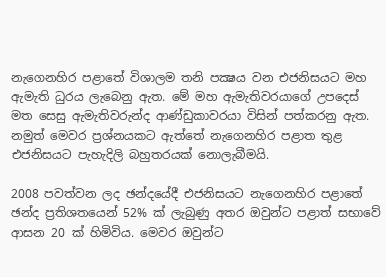නැගෙනහිර පළාතේ විශාලම තනි පක්‍ෂය වන එජනිසයට මහ ඇමැති ධුරය ලැබෙනු ඇත. මේ මහ ඇමැතිවරයාගේ උපදෙස්‌ මත සෙසු ඇමැතිවරුන්ද ආණ්‌ඩුකාවරයා විසින් පත්කරනු ඇත. නමුත් මෙවර ප්‍රශ්නයකට ඇත්තේ නැගෙනහිර පළාත තුළ එජනිසයට පැහැදිලි බහුතරයක්‌ නොලැබීමයි.

2008 පවත්වන ලද ඡන්දයේදී එජනිසයට නැගෙනහිර පළාතේ ඡන්ද ප්‍රතිශතයෙන් 52% ක්‌ ලැබුණු අතර ඔවුන්ට පළාත් සභාවේ ආසන 20 ක්‌ හිමිවිය. මෙවර ඔවුන්ට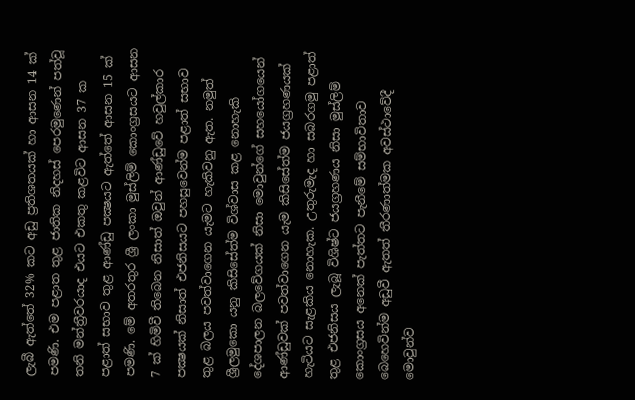ලැබී ඇත්තේ 32% කට අඩු ප්‍රතිශතයක්‌ හා ආසන 14 ක්‌ පමණි. එම පළාත තුළ ජාතික නිදහස්‌ පෙරමුණෙන් පත්වූ තනි මන්ත්‍රීවරයාද එයට එකතු කළවිට ආසන 37 ක පළාත් සභාව තුළ ආණ්‌ඩු පක්‍ෂයට ඇත්තේ ආසන 15 ක්‌ පමණි. මේ අතරතුර ශ්‍රී ලංකා මුස්‌ලිම් කොංග්‍රසයට ආසන 7 ක්‌ හිමිවී තිබෙන නිසාත් ඔවුන් ආණ්‌ඩුවේ හවුල්කාර පක්‍ෂයක්‌ නිසාත් එජනිසයට පහසුවෙන්ම පළාත් සභාව තුළ බලය පවත්වාගෙන යැමට හැකිවනු ඇත. නමුත් ශ්‍රීලමුකො යනු කිසිසේත්ම විශ්වාස කළ නොහැකි දේශපාලන බලවේගයක්‌ නිසා මොවුන්ගේ සහයෝගයෙන් ආණ්‌ඩුවක්‌ පවත්වාගෙන යැම කිසිසේත්ම ජයග්‍රහණයක්‌ හැටියට සැළකිය නොහැක. උතුරුමැද හා සබරගමු පළාත් තුළ එජනිසය ලැබූ විශිෂ්ට ජයග්‍රහණය නිසා මුස්‌ලිම් කොංග්‍රසය අනෙක්‌ පැත්තට පැනීමේ සම්භාවිතාව බෙහෙවින්ම අඩුවී ඇතත් තීරණාත්මක අවස්‌ථාවේදී මොවුන්ව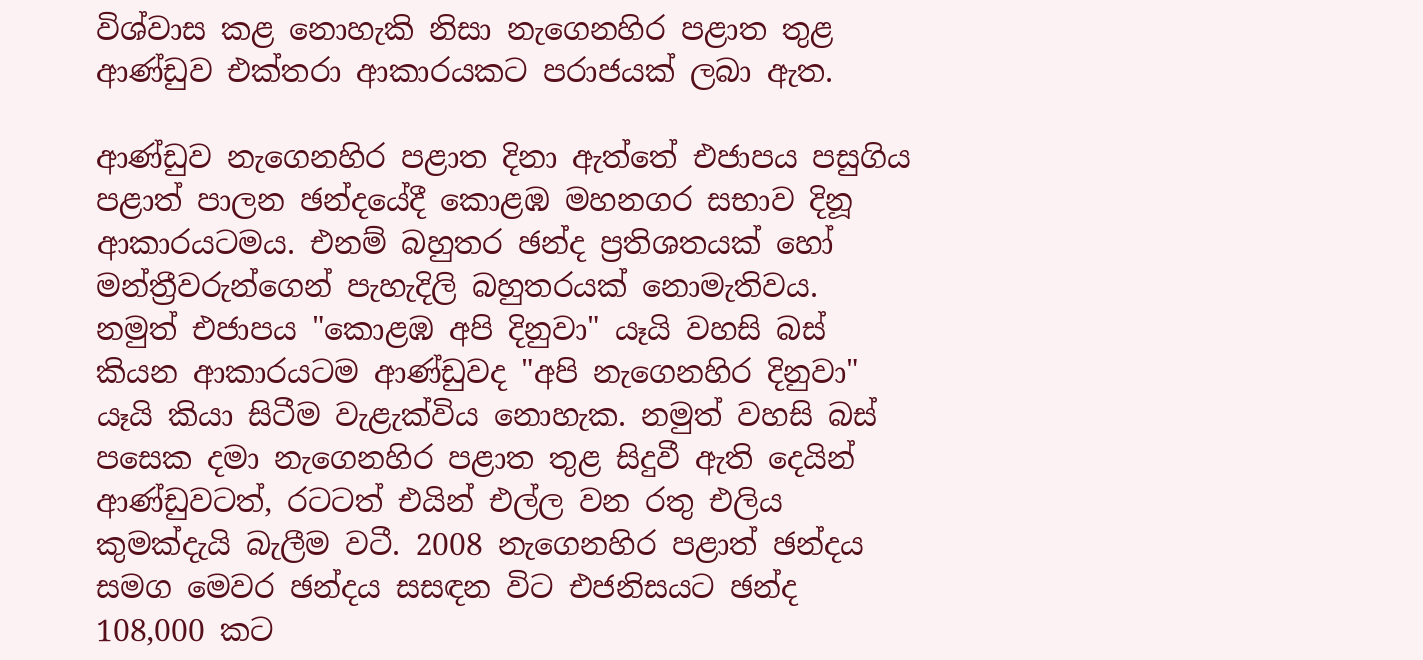විශ්වාස කළ නොහැකි නිසා නැගෙනහිර පළාත තුළ ආණ්‌ඩුව එක්‌තරා ආකාරයකට පරාජයක්‌ ලබා ඇත.

ආණ්‌ඩුව නැගෙනහිර පළාත දිනා ඇත්තේ එජාපය පසුගිය පළාත් පාලන ඡන්දයේදී කොළඹ මහනගර සභාව දිනූ ආකාරයටමය. එනම් බහුතර ඡන්ද ප්‍රතිශතයක්‌ හෝ මන්ත්‍රීවරුන්ගෙන් පැහැදිලි බහුතරයක්‌ නොමැතිවය. නමුත් එජාපය "කොළඹ අපි දිනුවා" යෑයි වහසි බස්‌ කියන ආකාරයටම ආණ්‌ඩුවද "අපි නැගෙනහිර දිනුවා" යෑයි කියා සිටීම වැළැක්‌විය නොහැක. නමුත් වහසි බස්‌ පසෙක දමා නැගෙනහිර පළාත තුළ සිදුවී ඇති දෙයින් ආණ්‌ඩුවටත්, රටටත් එයින් එල්ල වන රතු එලිය කුමක්‌දැයි බැලීම වටී. 2008 නැගෙනහිර පළාත් ඡන්දය සමග මෙවර ඡන්දය සසඳන විට එජනිසයට ඡන්ද 108,000 කට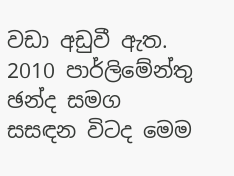වඩා අඩුවී ඇත. 2010 පාර්ලිමේන්තු ඡන්ද සමග සසඳන විටද මෙම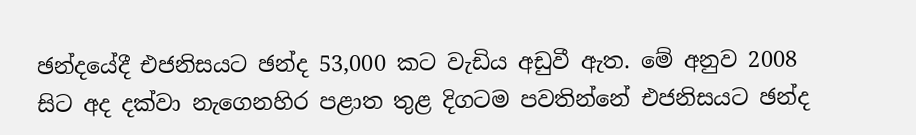ඡන්දයේදී එජනිසයට ඡන්ද 53,000 කට වැඩිය අඩුවී ඇත. මේ අනුව 2008 සිට අද දක්‌වා නැගෙනහිර පළාත තුළ දිගටම පවතින්නේ එජනිසයට ඡන්ද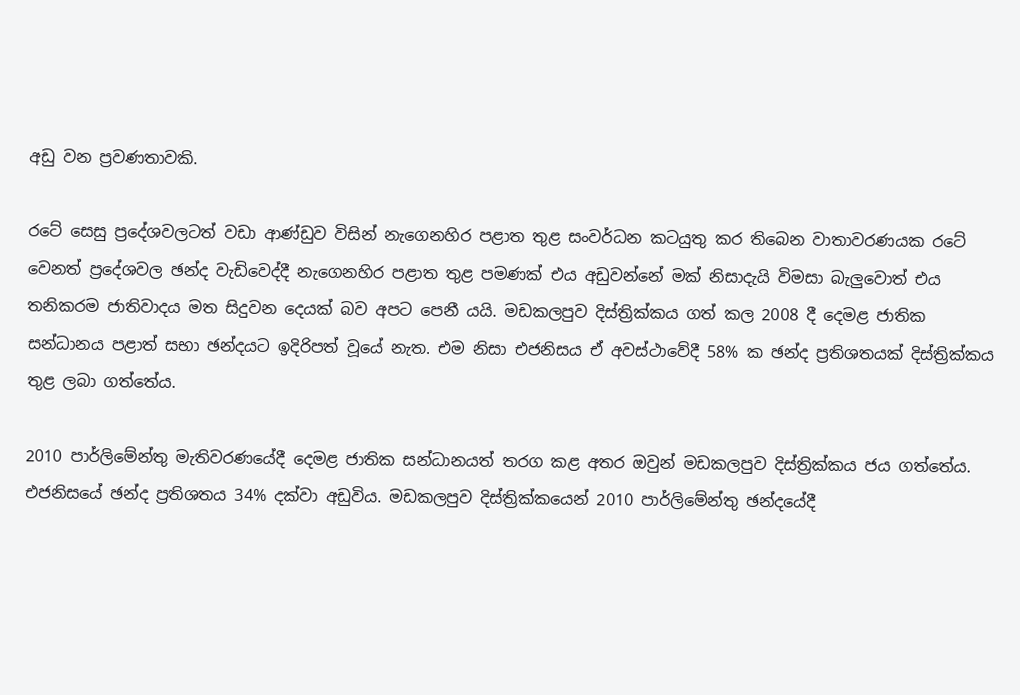අඩු වන ප්‍රවණතාවකි.

රටේ සෙසු ප්‍රදේශවලටත් වඩා ආණ්‌ඩුව විසින් නැගෙනහිර පළාත තුළ සංවර්ධන කටයුතු කර තිබෙන වාතාවරණයක රටේ වෙනත් ප්‍රදේශවල ඡන්ද වැඩිවෙද්දී නැගෙනහිර පළාත තුළ පමණක්‌ එය අඩුවන්නේ මක්‌ නිසාදැයි විමසා බැලුවොත් එය තනිකරම ජාතිවාදය මත සිදුවන දෙයක්‌ බව අපට පෙනී යයි. මඩකලපුව දිස්‌ත්‍රික්‌කය ගත් කල 2008 දී දෙමළ ජාතික සන්ධානය පළාත් සභා ඡන්දයට ඉදිරිපත් වූයේ නැත. එම නිසා එජනිසය ඒ අවස්‌ථාවේදී 58% ක ඡන්ද ප්‍රතිශතයක්‌ දිස්‌ත්‍රික්‌කය තුළ ලබා ගත්තේය.

2010 පාර්ලිමේන්තු මැතිවරණයේදී දෙමළ ජාතික සන්ධානයත් තරග කළ අතර ඔවුන් මඩකලපුව දිස්‌ත්‍රික්‌කය ජය ගත්තේය. එජනිසයේ ඡන්ද ප්‍රතිශතය 34% දක්‌වා අඩුවිය. මඩකලපුව දිස්‌ත්‍රික්‌කයෙන් 2010 පාර්ලිමේන්තු ඡන්දයේදී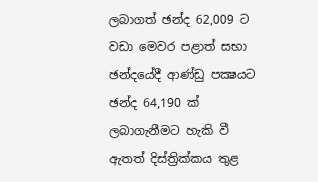ලබාගත් ඡන්ද 62,009 ට වඩා මෙවර පළාත් සභා ඡන්දයේදී ආණ්‌ඩු පක්‍ෂයට ඡන්ද 64,190 ක්‌ ලබාගැනීමට හැකි වී ඇතත් දිස්‌ත්‍රික්‌කය තුළ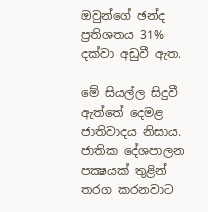ඔවුන්ගේ ඡන්ද ප්‍රතිශතය 31% දක්‌වා අඩුවී ඇත.

මේ සියල්ල සිදුවී ඇත්තේ දෙමළ ජාතිවාදය නිසාය. ජාතික දේශපාලන පක්‍ෂයක්‌ තුළින් තරග කරනවාට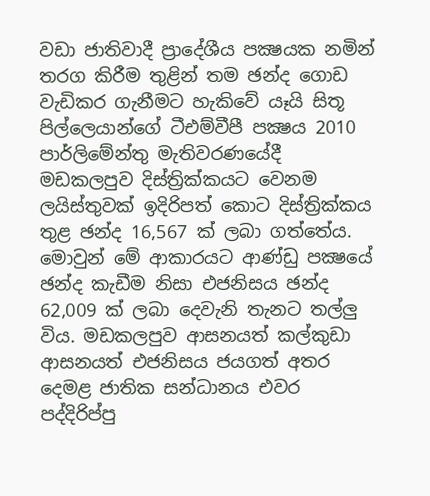වඩා ජාතිවාදී ප්‍රාදේශීය පක්‍ෂයක නමින් තරග කිරීම තුළින් තම ඡන්ද ගොඩ වැඩිකර ගැනීමට හැකිවේ යෑයි සිතූ පිල්ලෙයාන්ගේ ටීඑම්වීපී පක්‍ෂය 2010 පාර්ලිමේන්තු මැතිවරණයේදී මඩකලපුව දිස්‌ත්‍රික්‌කයට වෙනම ලයිස්‌තුවක්‌ ඉදිරිපත් කොට දිස්‌ත්‍රික්‌කය තුළ ඡන්ද 16,567 ක්‌ ලබා ගත්තේය. මොවුන් මේ ආකාරයට ආණ්‌ඩු පක්‍ෂයේ ඡන්ද කැඩීම නිසා එජනිසය ඡන්ද 62,009 ක්‌ ලබා දෙවැනි තැනට තල්ලු විය. මඩකලපුව ආසනයත් කල්කුඩා ආසනයත් එජනිසය ජයගත් අතර දෙමළ ජාතික සන්ධානය එවර පද්දිරිප්පු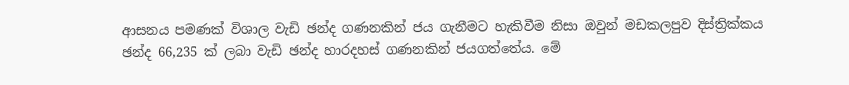ආසනය පමණක්‌ විශාල වැඩි ඡන්ද ගණනකින් ජය ගැනීමට හැකිවීම නිසා ඔවුන් මඩකලපුව දිස්‌ත්‍රික්‌කය ඡන්ද 66,235 ක්‌ ලබා වැඩි ඡන්ද හාරදහස්‌ ගණනකින් ජයගත්තේය. මේ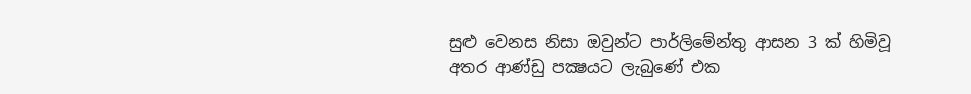සුළු වෙනස නිසා ඔවුන්ට පාර්ලිමේන්තු ආසන 3 ක්‌ හිමිවූ අතර ආණ්‌ඩු පක්‍ෂයට ලැබුණේ එක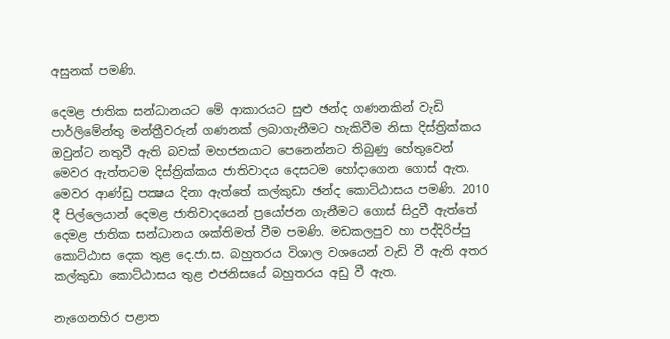අසුනක්‌ පමණි.

දෙමළ ජාතික සන්ධානයට මේ ආකාරයට සුළු ඡන්ද ගණනකින් වැඩි පාර්ලිමේන්තු මන්ත්‍රීවරුන් ගණනක්‌ ලබාගැනීමට හැකිවීම නිසා දිස්‌ත්‍රික්‌කය ඔවුන්ට නතුවී ඇති බවක්‌ මහජනයාට පෙනෙන්නට තිබුණු හේතුවෙන් මෙවර ඇත්තටම දිස්‌ත්‍රික්‌කය ජාතිවාදය දෙසටම හෝදාගෙන ගොස්‌ ඇත. මෙවර ආණ්‌ඩු පක්‍ෂය දිනා ඇත්තේ කල්කුඩා ඡන්ද කොට්‌ඨාසය පමණි. 2010 දී පිල්ලෙයාන් දෙමළ ජාතිවාදයෙන් ප්‍රයෝජන ගැනීමට ගොස්‌ සිදුවී ඇත්තේ දෙමළ ජාතික සන්ධානය ශක්‌තිමත් වීම පමණි. මඩකලපුව හා පද්දිරිප්පු කොට්‌ඨාස දෙක තුළ දෙ.ජා.ස. බහුතරය විශාල වශයෙන් වැඩි වී ඇති අතර කල්කුඩා කොට්‌ඨාසය තුළ එජනිසයේ බහුතරය අඩු වී ඇත.

නැගෙනහිර පළාත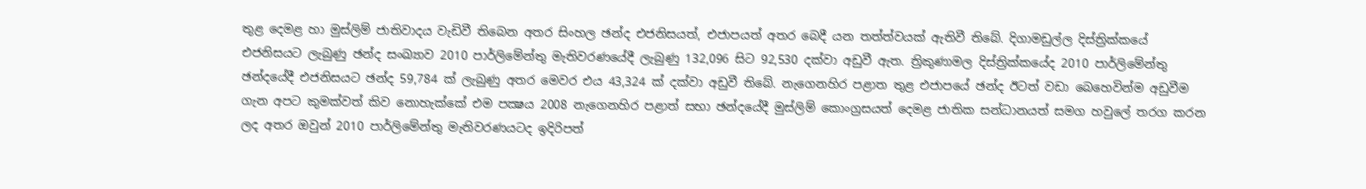තුළ දෙමළ හා මුස්‌ලිම් ජාතිවාදය වැඩිවී තිබෙන අතර සිංහල ඡන්ද එජනිසයත්, එජාපයත් අතර බෙදී යන තත්ත්වයක්‌ ඇතිවී තිබේ. දිගාමඩුල්ල දිස්‌ත්‍රික්‌කයේ එජනිසයට ලැබුණු ඡන්ද සංඛ්‍යාව 2010 පාර්ලිමේන්තු මැතිවරණයේදී ලැබුණු 132,096 සිට 92,530 දක්‌වා අඩුවී ඇත. ත්‍රිකුණාමල දිස්‌ත්‍රික්‌කයේද 2010 පාර්ලිමේන්තු ඡන්දයේදී එජනිසයට ඡන්ද 59,784 ක්‌ ලැබුණු අතර මෙවර එය 43,324 ක්‌ දක්‌වා අඩුවී තිබේ. නැගෙනහිර පළාත තුළ එජාපයේ ඡන්ද ඊටත් වඩා බෙහෙවින්ම අඩුවීම ගැන අපට කුමක්‌වත් කිව නොහැක්‌කේ එම පක්‍ෂය 2008 නැගෙනහිර පළාත් සභා ඡන්දයේදී මුස්‌ලිම් කොංග්‍රසයත් දෙමළ ජාතික සන්ධානයත් සමග හවුලේ තරග කරන ලද අතර ඔවුන් 2010 පාර්ලිමේන්තු මැතිවරණයටද ඉදිරිපත්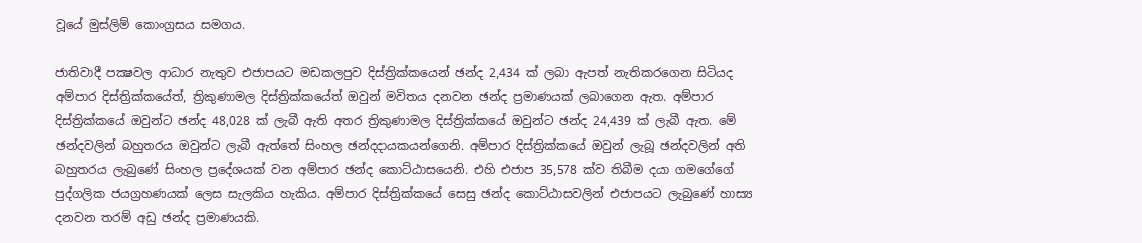වූයේ මුස්‌ලිම් කොංග්‍රසය සමගය.

ජාතිවාදී පක්‍ෂවල ආධාර නැතුව එජාපයට මඩකලපුව දිස්‌ත්‍රික්‌කයෙන් ඡන්ද 2,434 ක්‌ ලබා ඇපත් නැතිකරගෙන සිටියද අම්පාර දිස්‌ත්‍රික්‌කයේත්, ත්‍රිකුණාමල දිස්‌ත්‍රික්‌කයේත් ඔවුන් මවිතය දනවන ඡන්ද ප්‍රමාණයක්‌ ලබාගෙන ඇත. අම්පාර දිස්‌ත්‍රික්‌කයේ ඔවුන්ට ඡන්ද 48,028 ක්‌ ලැබී ඇති අතර ත්‍රිකුණාමල දිස්‌ත්‍රික්‌කයේ ඔවුන්ට ඡන්ද 24,439 ක්‌ ලැබී ඇත. මේ ඡන්දවලින් බහුතරය ඔවුන්ට ලැබී ඇත්තේ සිංහල ඡන්දදායකයන්ගෙනි. අම්පාර දිස්‌ත්‍රික්‌කයේ ඔවුන් ලැබූ ඡන්දවලින් අති බහුතරය ලැබුණේ සිංහල ප්‍රදේශයක්‌ වන අම්පාර ඡන්ද කොට්‌ඨාසයෙනි. එහි එජාප 35,578 ක්‌ව තිබීම දයා ගමගේගේ පුද්ගලික ජයග්‍රහණයක්‌ ලෙස සැලකිය හැකිය. අම්පාර දිස්‌ත්‍රික්‌කයේ සෙසු ඡන්ද කොට්‌ඨාසවලින් එජාපයට ලැබුණේ හාස්‍ය දනවන තරම් අඩු ඡන්ද ප්‍රමාණයකි.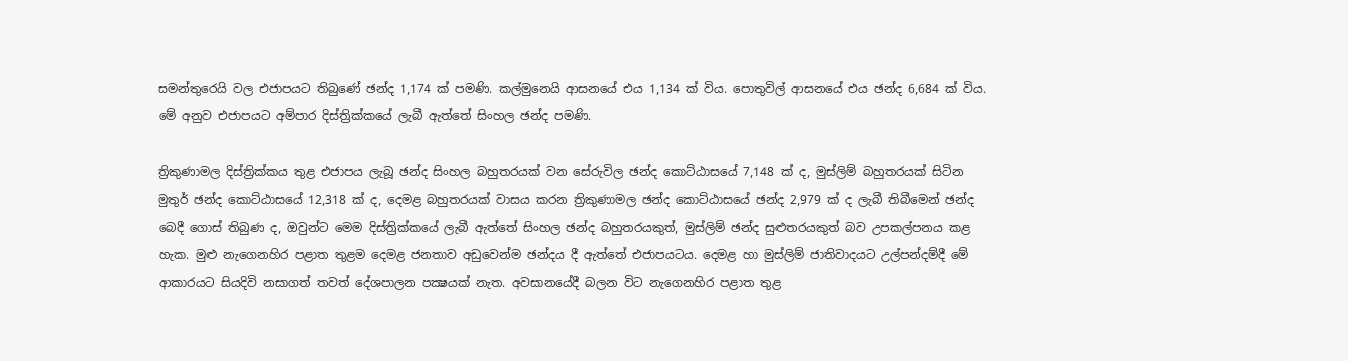සමන්තුරෙයි වල එජාපයට තිබුණේ ඡන්ද 1,174 ක්‌ පමණි. කල්මුනෙයි ආසනයේ එය 1,134 ක්‌ විය. පොතුවිල් ආසනයේ එය ඡන්ද 6,684 ක්‌ විය. මේ අනුව එජාපයට අම්පාර දිස්‌ත්‍රික්‌කයේ ලැබී ඇත්තේ සිංහල ඡන්ද පමණි.

ත්‍රිකුණාමල දිස්‌ත්‍රික්‌කය තුළ එජාපය ලැබූ ඡන්ද සිංහල බහුතරයක්‌ වන සේරුවිල ඡන්ද කොට්‌ඨාසයේ 7,148 ක්‌ ද, මුස්‌ලිම් බහුතරයක්‌ සිටින මුතුර් ඡන්ද කොට්‌ඨාසයේ 12,318 ක්‌ ද, දෙමළ බහුතරයක්‌ වාසය කරන ත්‍රිකුණාමල ඡන්ද කොට්‌ඨාසයේ ඡන්ද 2,979 ක්‌ ද ලැබී තිබීමෙන් ඡන්ද බෙදී ගොස්‌ තිබුණ ද, ඔවුන්ට මෙම දිස්‌ත්‍රික්‌කයේ ලැබී ඇත්තේ සිංහල ඡන්ද බහුතරයකුත්, මුස්‌ලිම් ඡන්ද සුළුතරයකුත් බව උපකල්පනය කළ හැක. මුළු නැගෙනහිර පළාත තුළම දෙමළ ජනතාව අඩුවෙන්ම ඡන්දය දී ඇත්තේ එජාපයටය. දෙමළ හා මුස්‌ලිම් ජාතිවාදයට උල්පන්දම්දී මේ ආකාරයට සියදිවි නසාගත් තවත් දේශපාලන පක්‍ෂයක්‌ නැත. අවසානයේදී බලන විට නැගෙනහිර පළාත තුළ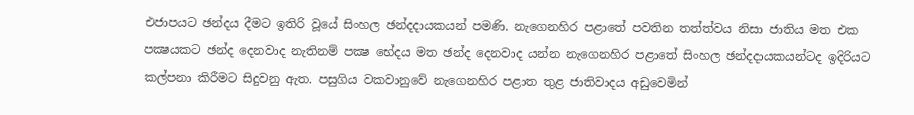එජාපයට ඡන්දය දීමට ඉතිරි වූයේ සිංහල ඡන්දදායකයන් පමණි. නැගෙනහිර පළාතේ පවතින තත්ත්වය නිසා ජාතිය මත එක පක්‍ෂයකට ඡන්ද දෙනවාද නැතිනම් පක්‍ෂ භේදය මත ඡන්ද දෙනවාද යන්න නැගෙනහිර පළාතේ සිංහල ඡන්දදායකයන්ටද ඉදිරියට කල්පනා කිරීමට සිදුවනු ඇත. පසුගිය වකවානුවේ නැගෙනහිර පළාත තුළ ජාතිවාදය අඩුවෙමින්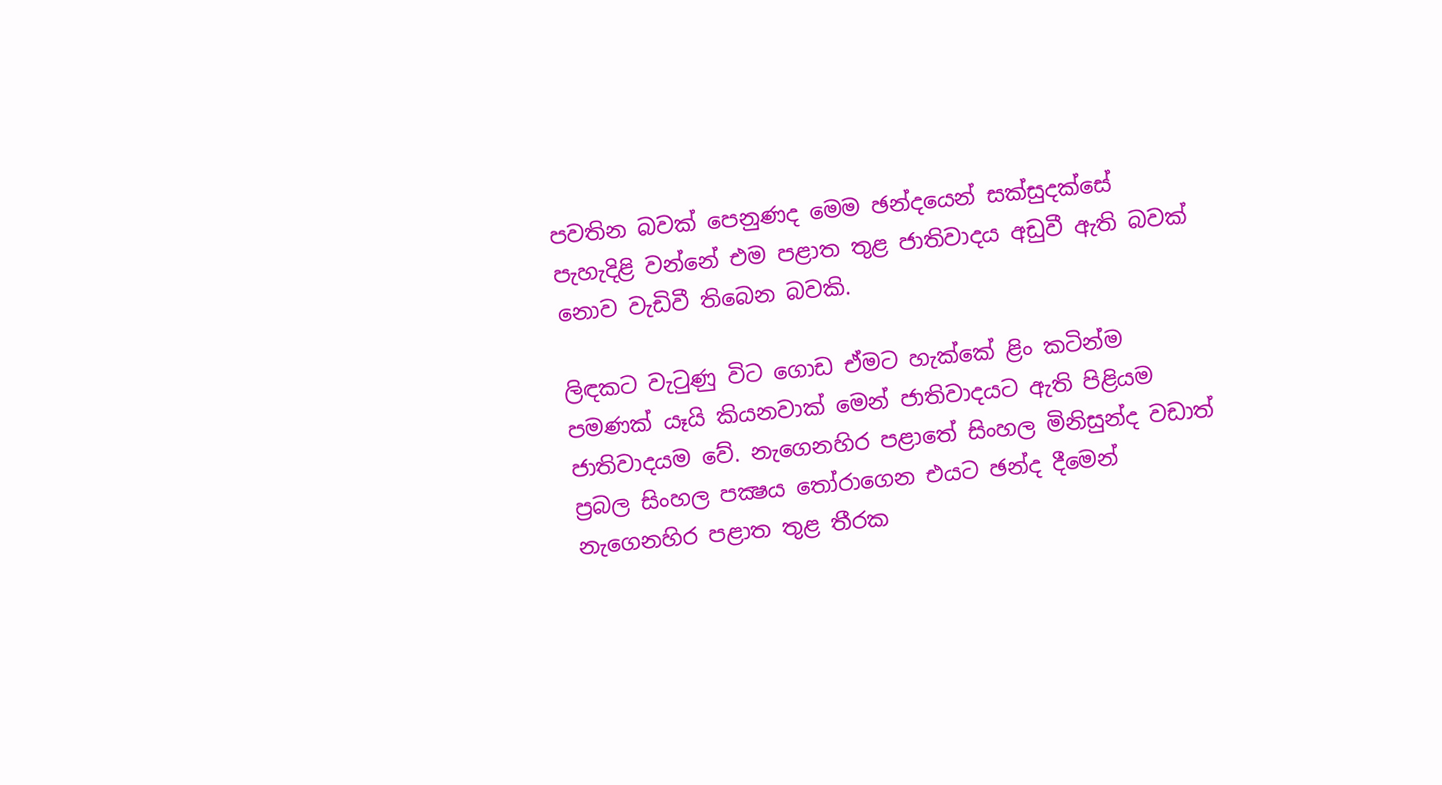පවතින බවක්‌ පෙනුණද මෙම ඡන්දයෙන් සක්‌සුදක්‌සේ පැහැදිළි වන්නේ එම පළාත තුළ ජාතිවාදය අඩුවී ඇති බවක්‌ නොව වැඩිවී තිබෙන බවකි.

ලිඳකට වැටුණු විට ගොඩ ඒමට හැක්‌කේ ළිං කටින්ම පමණක්‌ යෑයි කියනවාක්‌ මෙන් ජාතිවාදයට ඇති පිළියම ජාතිවාදයම වේ. නැගෙනහිර පළාතේ සිංහල මිනිසුන්ද වඩාත් ප්‍රබල සිංහල පක්‍ෂය තෝරාගෙන එයට ඡන්ද දීමෙන් නැගෙනහිර පළාත තුළ තීරක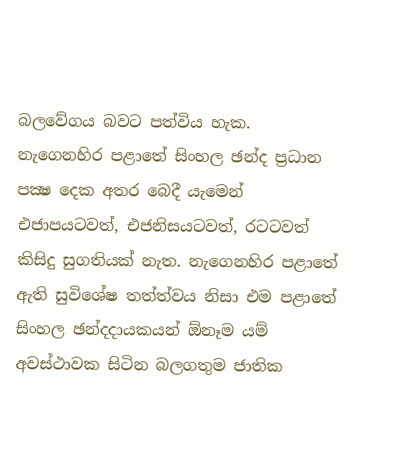බලවේගය බවට පත්විය හැක. නැගෙනහිර පළාතේ සිංහල ඡන්ද ප්‍රධාන පක්‍ෂ දෙක අතර බෙදී යැමෙන් එජාපයටවත්, එජනිසයටවත්, රටටවත් කිසිදු සුගතියක්‌ නැත. නැගෙනහිර පළාතේ ඇති සුවිශේෂ තත්ත්වය නිසා එම පළාතේ සිංහල ඡන්දදායකයන් ඕනෑම යම් අවස්‌ථාවක සිටින බලගතුම ජාතික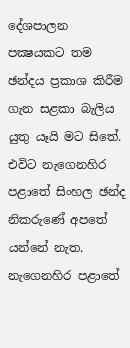දේශපාලන පක්‍ෂයකට තම ඡන්දය ප්‍රකාශ කිරීම ගැන සළකා බැලිය යුතු යෑයි මට සිතේ. එවිට නැගෙනහිර පළාතේ සිංහල ඡන්ද නිකරුණේ අපතේ යන්නේ නැත. නැගෙනහිර පළාතේ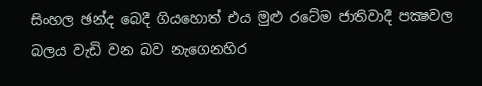සිංහල ඡන්ද බෙදී ගියහොත් එය මුළු රටේම ජාතිවාදී පක්‍ෂවල බලය වැඩි වන බව නැගෙනහිර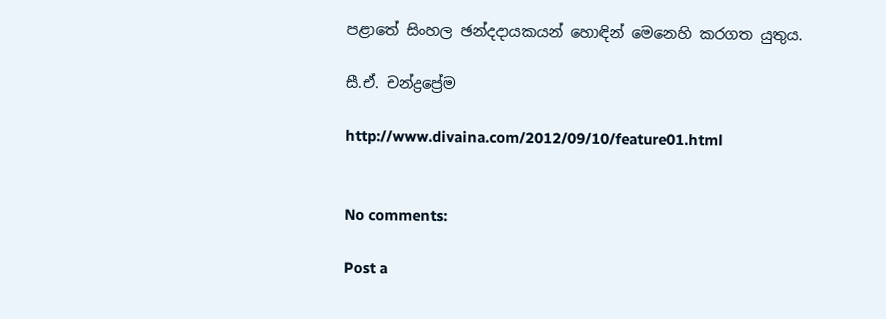පළාතේ සිංහල ඡන්දදායකයන් හොඳින් මෙනෙහි කරගත යුතුය.

සී.ඒ. චන්ද්‍රප්‍රේම

http://www.divaina.com/2012/09/10/feature01.html


No comments:

Post a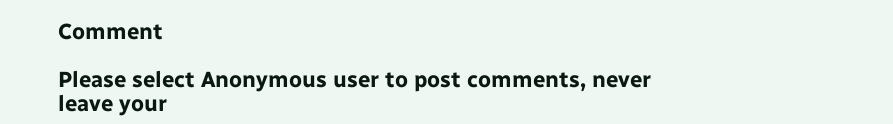Comment

Please select Anonymous user to post comments, never leave your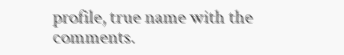profile, true name with the comments.